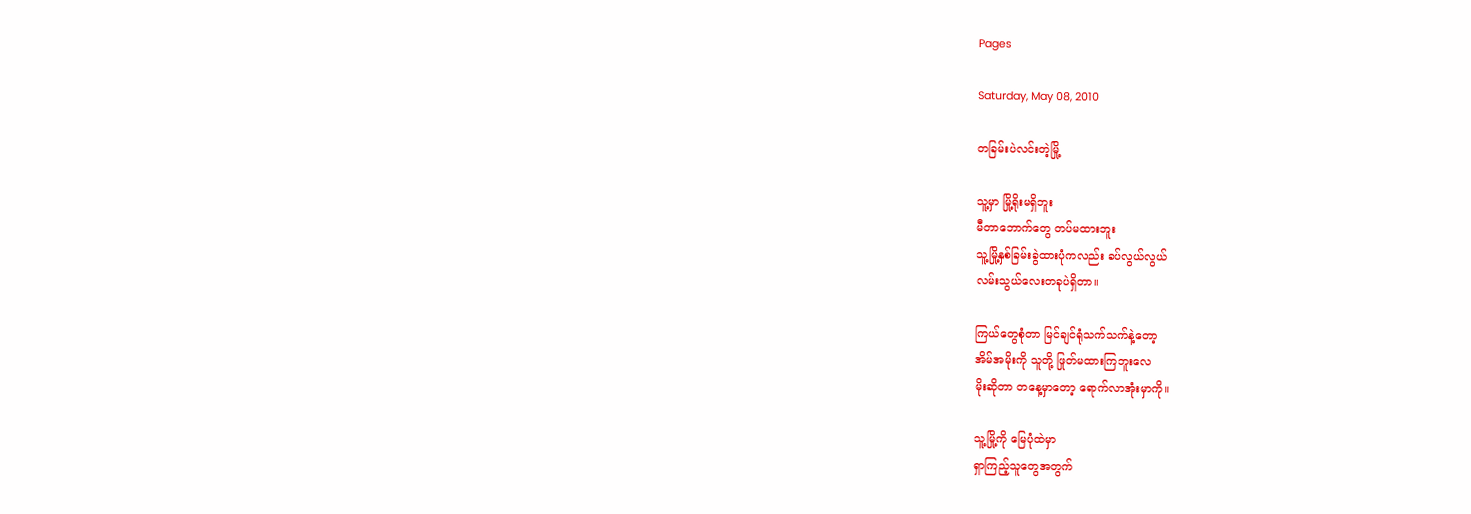Pages

Saturday, May 08, 2010

တခြမ်းပဲလင်းတဲ့မြို့

သူ့မှာ မြို့ရိုးမရှိဘူး
မီတာဘောက်တွေ တပ်မထားဘူး
သူ့မြို့နှစ်ခြမ်းခွဲထားပုံကလည်း ခပ်လွယ်လွယ်
လမ်းသွယ်လေးတခုပဲရှိတာ။

ကြယ်တွေစုံတာ မြင်ချင်ရုံသက်သက်နဲ့တော့
အိမ်အမိုးကို သူတို့ ဖြုတ်မထားကြဘူးလေ
မိုးဆိုတာ တနေ့မှာတော့ ရောက်လာအုံးမှာကို။

သူ့မြို့ကို မြေပုံထဲမှာ
ရှာကြည့်သူတွေအတွက်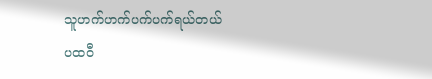သူဟက်ဟက်ပက်ပက်ရယ်တယ်
ပထဝီ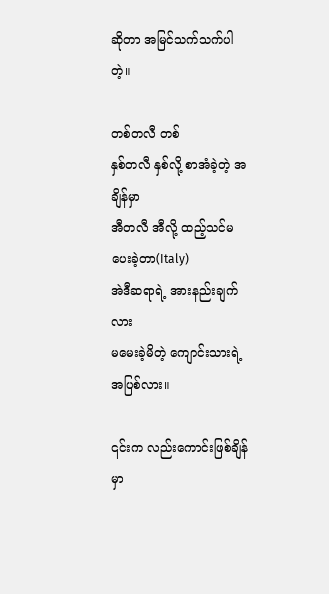ဆိုတာ အမြင်သက်သက်ပါတဲ့။

တစ်တလီ တစ်
နှစ်တလီ နှစ်လို့ စာအံခဲ့တဲ့ အချိန်မှာ
အီတလီ အီလို့ ထည့်သင်မပေးခဲ့တာ(Italy)
အဲဒီဆရာရဲ့ အားနည်းချက်လား
မမေးခဲ့မိတဲ့ ကျောင်းသားရဲ့ အပြစ်လား။

၎င်းက လည်းကောင်းဖြစ်ချိန်မှာ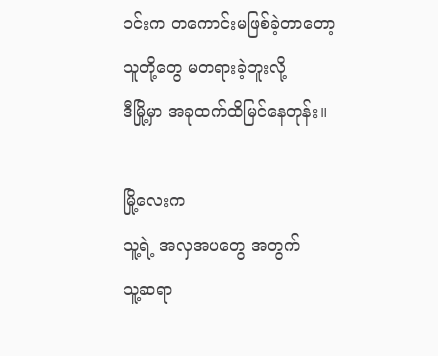၁င်းက တကောင်းမဖြစ်ခဲ့တာတော့
သူတို့တွေ မတရားခဲ့ဘူးလို့
ဒီမြို့မှာ အခုထက်ထိမြင်နေတုန်း။

မြို့လေးက
သူ့ရဲ့ အလှအပတွေ အတွက်
သူ့ဆရာ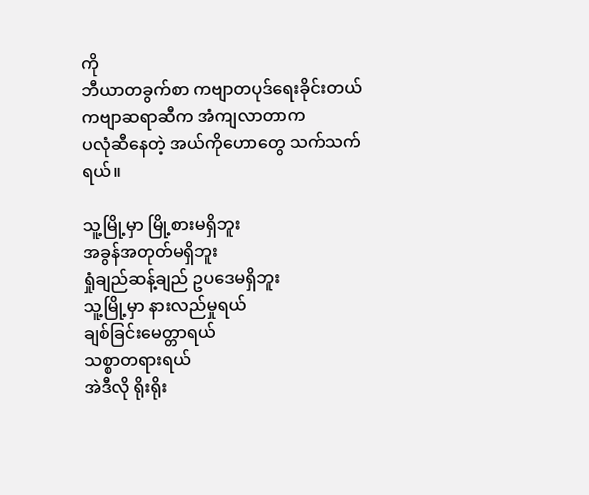ကို
ဘီယာတခွက်စာ ကဗျာတပုဒ်ရေးခိုင်းတယ်
ကဗျာဆရာဆီက အံကျလာတာက
ပလုံဆီနေတဲ့ အယ်ကိုဟောတွေ သက်သက်ရယ်။

သူ့မြို့မှာ မြို့စားမရှိဘူး
အခွန်အတုတ်မရှိဘူး
ရှုံချည်ဆန့်ချည် ဥပဒေမရှိဘူး
သူ့မြို့မှာ နားလည်မှုရယ်
ချစ်ခြင်းမေတ္တာရယ်
သစ္စာတရားရယ်
အဲဒီလို ရိုးရိုး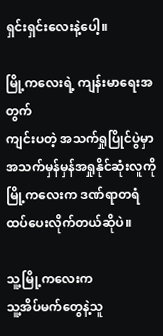ရှင်းရှင်းလေးနဲ့ပေါ့။

မြို့ကလေးရဲ့ ကျန်းမာရေးအတွက်
ကျင်းပတဲ့ အသက်ရှုပြိုင်ပွဲမှာ
အသက်မှန်မှန်အရှုနိုင်ဆုံးလူကို
မြို့ကလေးက ဒဏ်ရာတရံထပ်ပေးလိုက်တယ်ဆိုပဲ။

သူ့မြို့ကလေးက
သူ့အိပ်မက်တွေနဲ့သူ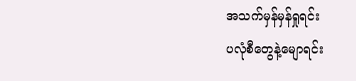အသက်မှန်မှန်ရှုရင်း
ပလုံစီတွေနဲ့မျောရင်း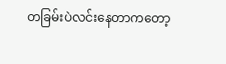တခြမ်းပဲလင်းနေတာကတော့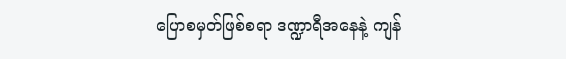ပြောစမှတ်ဖြစ်စရာ ဒဏ္ဍာရီအနေနဲ့ ကျန်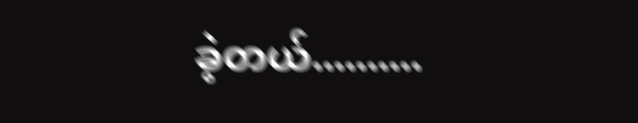ခဲ့တယ်..........